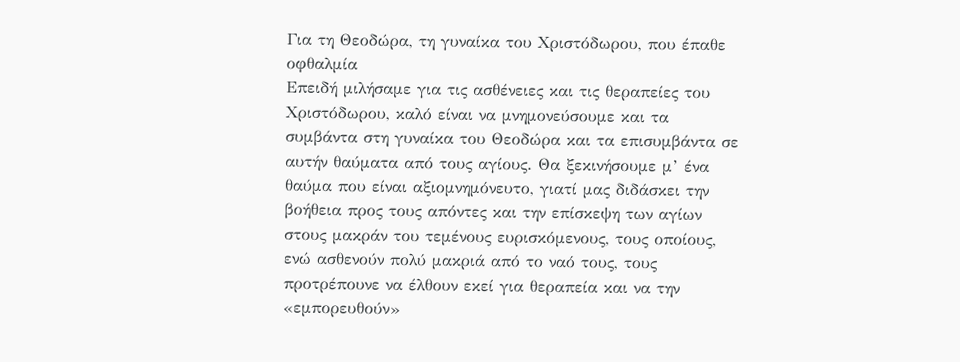Για τη Θεοδώρα, τη γυναίκα του Χριστόδωρου, που έπαθε οφθαλμία
Επειδή μιλήσαμε για τις ασθένειες και τις θεραπείες του Χριστόδωρου, καλό είναι να μνημονεύσουμε και τα συμβάντα στη γυναίκα του Θεοδώρα και τα επισυμβάντα σε αυτήν θαύματα από τους αγίους. Θα ξεκινήσουμε μ’ ένα θαύμα που είναι αξιομνημόνευτο, γιατί μας διδάσκει την βοήθεια προς τους απόντες και την επίσκεψη των αγίων στους μακράν του τεμένους ευρισκόμενους, τους οποίους, ενώ ασθενούν πολύ μακριά από το ναό τους, τους προτρέπουνε να έλθουν εκεί για θεραπεία και να την «εμπορευθούν»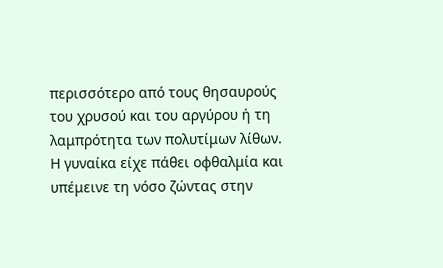περισσότερο από τους θησαυρούς του χρυσού και του αργύρου ή τη λαμπρότητα των πολυτίμων λίθων.
Η γυναίκα είχε πάθει οφθαλμία και υπέμεινε τη νόσο ζώντας στην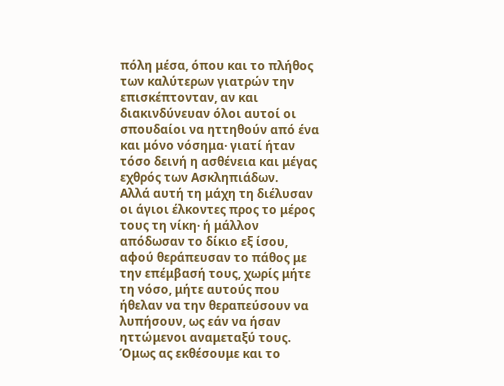πόλη μέσα, όπου και το πλήθος των καλύτερων γιατρών την επισκέπτονταν, αν και διακινδύνευαν όλοι αυτοί οι σπουδαίοι να ηττηθούν από ένα και μόνο νόσημα· γιατί ήταν τόσο δεινή η ασθένεια και μέγας εχθρός των Ασκληπιάδων.
Αλλά αυτή τη μάχη τη διέλυσαν οι άγιοι έλκοντες προς το μέρος τους τη νίκη· ή μάλλον απόδωσαν το δίκιο εξ ίσου, αφού θεράπευσαν το πάθος με την επέμβασή τους, χωρίς μήτε τη νόσο, μήτε αυτούς που ήθελαν να την θεραπεύσουν να λυπήσουν, ως εάν να ήσαν ηττώμενοι αναμεταξύ τους. Όμως ας εκθέσουμε και το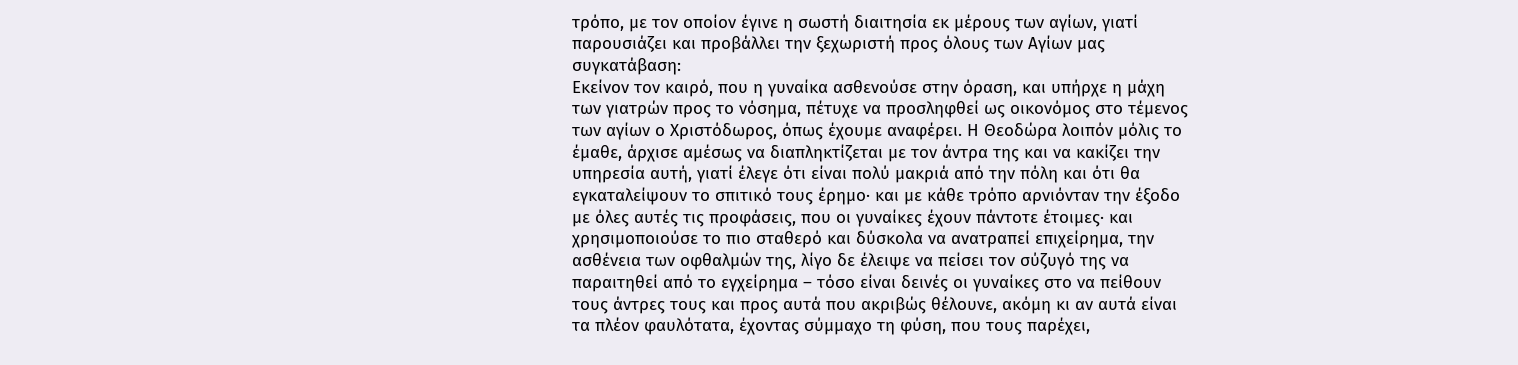τρόπο, με τον οποίον έγινε η σωστή διαιτησία εκ μέρους των αγίων, γιατί παρουσιάζει και προβάλλει την ξεχωριστή προς όλους των Αγίων μας συγκατάβαση:
Εκείνον τον καιρό, που η γυναίκα ασθενούσε στην όραση, και υπήρχε η μάχη των γιατρών προς το νόσημα, πέτυχε να προσληφθεί ως οικονόμος στο τέμενος των αγίων ο Χριστόδωρος, όπως έχουμε αναφέρει. Η Θεοδώρα λοιπόν μόλις το έμαθε, άρχισε αμέσως να διαπληκτίζεται με τον άντρα της και να κακίζει την υπηρεσία αυτή, γιατί έλεγε ότι είναι πολύ μακριά από την πόλη και ότι θα εγκαταλείψουν το σπιτικό τους έρημο· και με κάθε τρόπο αρνιόνταν την έξοδο με όλες αυτές τις προφάσεις, που οι γυναίκες έχουν πάντοτε έτοιμες· και χρησιμοποιούσε το πιο σταθερό και δύσκολα να ανατραπεί επιχείρημα, την ασθένεια των οφθαλμών της, λίγο δε έλειψε να πείσει τον σύζυγό της να παραιτηθεί από το εγχείρημα – τόσο είναι δεινές οι γυναίκες στο να πείθουν τους άντρες τους και προς αυτά που ακριβώς θέλουνε, ακόμη κι αν αυτά είναι τα πλέον φαυλότατα, έχοντας σύμμαχο τη φύση, που τους παρέχει,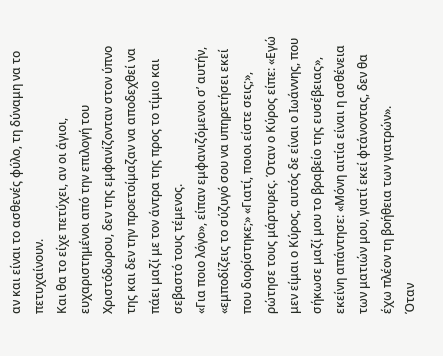αν και είναι το ασθενές φύλο, τη δύναμη να το πετυχαίνουν.
Και θα το είχε πετύχει, αν οι άγιοι, ευχαριστημένοι από την επιλογή του Χριστόδωρου, δεν της εμφανίζονταν στον ύπνο της και δεν την προετοίμαζαν να αποδεχθεί να πάει μαζί με τον άντρα της προς το τίμιο και σεβαστό τους τέμενος.
«Για ποιο λόγο», είπαν εμφανιζόμενοι σ’ αυτήν, «εμποδίζεις το σύζυγό σου να υπηρετήσει εκεί που διορίστηκε;» «Γιατί, ποιοι είστε σεις;», ρώτησε τους μάρτυρες. Όταν ο Κύρος είπε: «Εγώ μεν είμαι ο Κύρος, αυτός δε είναι ο Ιωάννης, που σήκωσε μαζί μου το βραβείο της ευσέβειας», εκείνη απάντησε: «Μόνη αιτία είναι η ασθένεια των ματιών μου, γιατί εκεί φτάνοντας, δεν θα έχω πλέον τη βοήθεια των γιατρών».
Όταν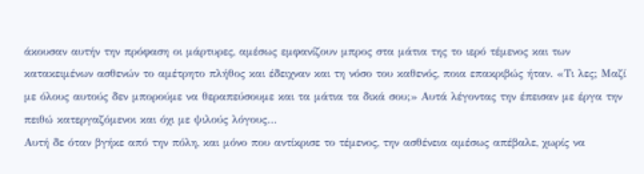άκουσαν αυτήν την πρόφαση οι μάρτυρες, αμέσως εμφανίζουν μπρος στα μάτια της το ιερό τέμενος και των κατακειμένων ασθενών το αμέτρητο πλήθος και έδειχναν και τη νόσο του καθενός, ποια επακριβώς ήταν. «Τι λες; Μαζί με όλους αυτούς δεν μπορούμε να θεραπεύσουμε και τα μάτια τα δικά σου;» Αυτά λέγοντας την έπεισαν με έργα την πειθώ κατεργαζόμενοι και όχι με ψιλούς λόγους…
Αυτή δε όταν βγήκε από την πόλη, και μόνο που αντίκρισε το τέμενος, την ασθένεια αμέσως απέβαλε, χωρίς να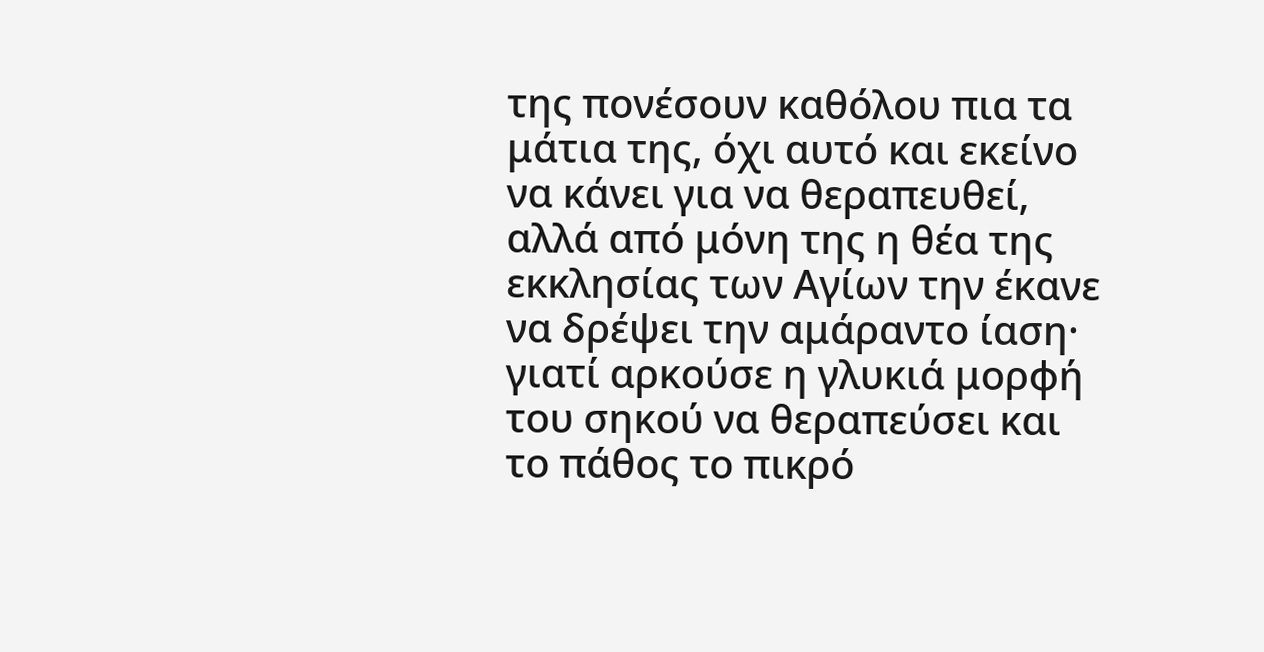της πονέσουν καθόλου πια τα μάτια της, όχι αυτό και εκείνο να κάνει για να θεραπευθεί, αλλά από μόνη της η θέα της εκκλησίας των Αγίων την έκανε να δρέψει την αμάραντο ίαση· γιατί αρκούσε η γλυκιά μορφή του σηκού να θεραπεύσει και το πάθος το πικρό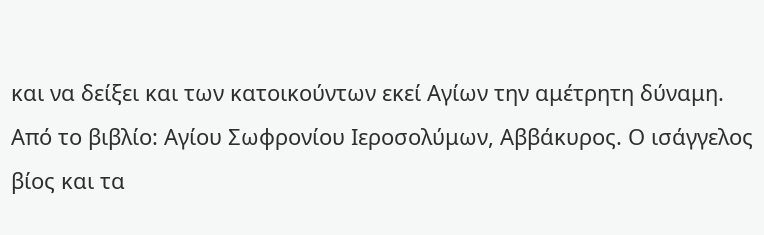και να δείξει και των κατοικούντων εκεί Αγίων την αμέτρητη δύναμη.
Από το βιβλίο: Αγίου Σωφρονίου Ιεροσολύμων, Αββάκυρος. Ο ισάγγελος βίος και τα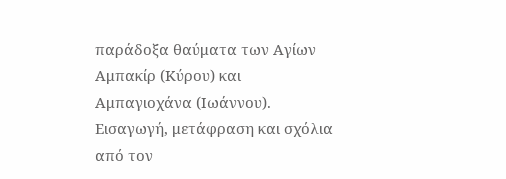παράδοξα θαύματα των Αγίων Αμπακίρ (Κύρου) και Αμπαγιοχάνα (Ιωάννου). Εισαγωγή, μετάφραση και σχόλια από τον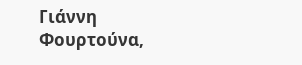Γιάννη Φουρτούνα,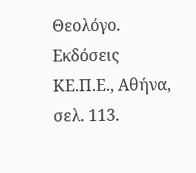Θεολόγο. Εκδόσεις ΚΕ.Π.Ε., Αθήνα, σελ. 113.